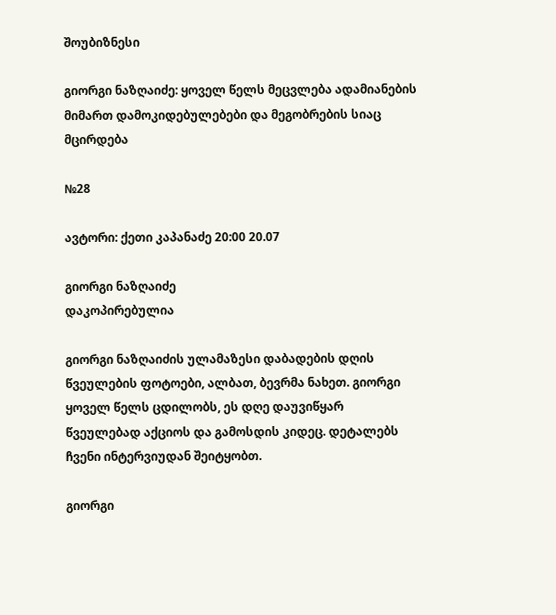შოუბიზნესი

გიორგი ნაზღაიძე: ყოველ წელს მეცვლება ადამიანების მიმართ დამოკიდებულებები და მეგობრების სიაც მცირდება

№28

ავტორი: ქეთი კაპანაძე 20:00 20.07

გიორგი ნაზღაიძე
დაკოპირებულია

გიორგი ნაზღაიძის ულამაზესი დაბადების დღის წვეულების ფოტოები, ალბათ, ბევრმა ნახეთ. გიორგი ყოველ წელს ცდილობს, ეს დღე დაუვიწყარ წვეულებად აქციოს და გამოსდის კიდეც. დეტალებს ჩვენი ინტერვიუდან შეიტყობთ.

გიორგი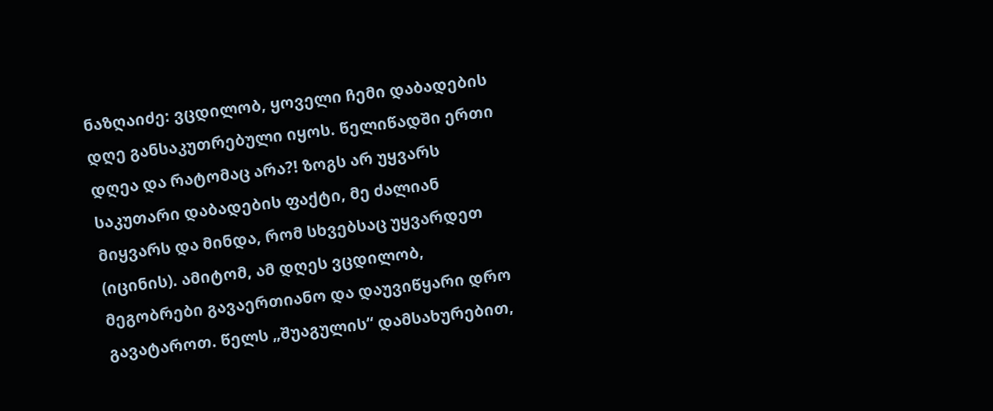ნაზღაიძე: ვცდილობ, ყოველი ჩემი დაბადების დღე განსაკუთრებული იყოს. წელიწადში ერთი დღეა და რატომაც არა?! ზოგს არ უყვარს საკუთარი დაბადების ფაქტი, მე ძალიან მიყვარს და მინდა, რომ სხვებსაც უყვარდეთ (იცინის). ამიტომ, ამ დღეს ვცდილობ, მეგობრები გავაერთიანო და დაუვიწყარი დრო გავატაროთ. წელს „შუაგულის“ დამსახურებით,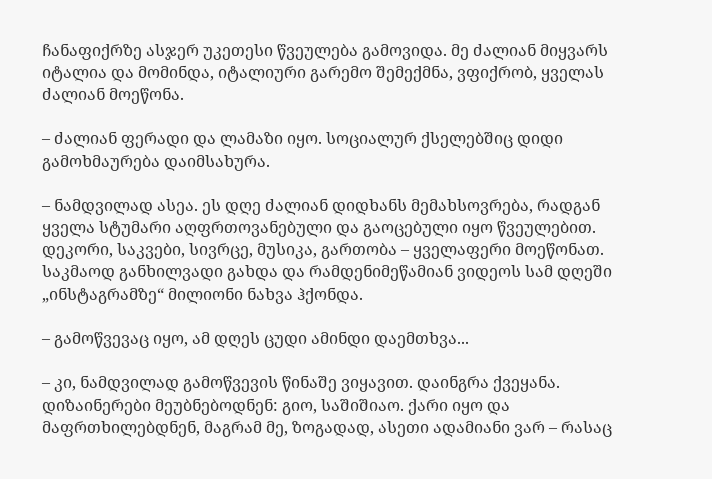ჩანაფიქრზე ასჯერ უკეთესი წვეულება გამოვიდა. მე ძალიან მიყვარს იტალია და მომინდა, იტალიური გარემო შემექმნა, ვფიქრობ, ყველას ძალიან მოეწონა.

– ძალიან ფერადი და ლამაზი იყო. სოციალურ ქსელებშიც დიდი გამოხმაურება დაიმსახურა.

– ნამდვილად ასეა. ეს დღე ძალიან დიდხანს მემახსოვრება, რადგან ყველა სტუმარი აღფრთოვანებული და გაოცებული იყო წვეულებით. დეკორი, საკვები, სივრცე, მუსიკა, გართობა – ყველაფერი მოეწონათ. საკმაოდ განხილვადი გახდა და რამდენიმეწამიან ვიდეოს სამ დღეში „ინსტაგრამზე“ მილიონი ნახვა ჰქონდა.

– გამოწვევაც იყო, ამ დღეს ცუდი ამინდი დაემთხვა...

– კი, ნამდვილად გამოწვევის წინაშე ვიყავით. დაინგრა ქვეყანა. დიზაინერები მეუბნებოდნენ: გიო, საშიშიაო. ქარი იყო და მაფრთხილებდნენ, მაგრამ მე, ზოგადად, ასეთი ადამიანი ვარ – რასაც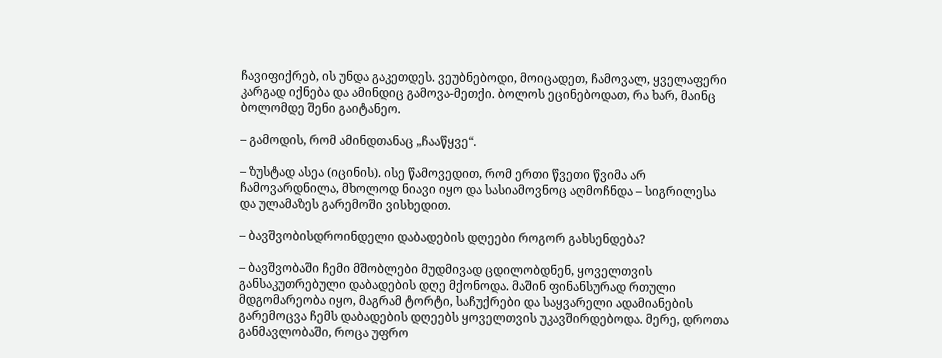ჩავიფიქრებ, ის უნდა გაკეთდეს. ვეუბნებოდი, მოიცადეთ, ჩამოვალ, ყველაფერი კარგად იქნება და ამინდიც გამოვა-მეთქი. ბოლოს ეცინებოდათ, რა ხარ, მაინც ბოლომდე შენი გაიტანეო.

– გამოდის, რომ ამინდთანაც „ჩააწყვე“.

– ზუსტად ასეა (იცინის). ისე წამოვედით, რომ ერთი წვეთი წვიმა არ ჩამოვარდნილა, მხოლოდ ნიავი იყო და სასიამოვნოც აღმოჩნდა – სიგრილესა და ულამაზეს გარემოში ვისხედით.

– ბავშვობისდროინდელი დაბადების დღეები როგორ გახსენდება?

– ბავშვობაში ჩემი მშობლები მუდმივად ცდილობდნენ, ყოველთვის განსაკუთრებული დაბადების დღე მქონოდა. მაშინ ფინანსურად რთული მდგომარეობა იყო, მაგრამ ტორტი, საჩუქრები და საყვარელი ადამიანების გარემოცვა ჩემს დაბადების დღეებს ყოველთვის უკავშირდებოდა. მერე, დროთა განმავლობაში, როცა უფრო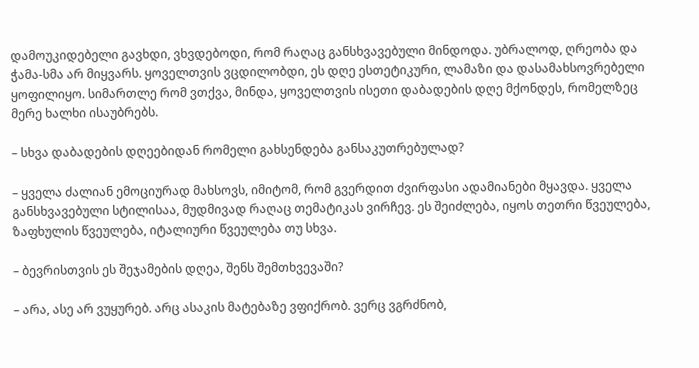დამოუკიდებელი გავხდი, ვხვდებოდი, რომ რაღაც განსხვავებული მინდოდა. უბრალოდ, ღრეობა და ჭამა-სმა არ მიყვარს. ყოველთვის ვცდილობდი, ეს დღე ესთეტიკური, ლამაზი და დასამახსოვრებელი ყოფილიყო. სიმართლე რომ ვთქვა, მინდა, ყოველთვის ისეთი დაბადების დღე მქონდეს, რომელზეც მერე ხალხი ისაუბრებს.

– სხვა დაბადების დღეებიდან რომელი გახსენდება განსაკუთრებულად?

– ყველა ძალიან ემოციურად მახსოვს, იმიტომ, რომ გვერდით ძვირფასი ადამიანები მყავდა. ყველა განსხვავებული სტილისაა, მუდმივად რაღაც თემატიკას ვირჩევ. ეს შეიძლება, იყოს თეთრი წვეულება, ზაფხულის წვეულება, იტალიური წვეულება თუ სხვა.

– ბევრისთვის ეს შეჯამების დღეა, შენს შემთხვევაში?

– არა, ასე არ ვუყურებ. არც ასაკის მატებაზე ვფიქრობ. ვერც ვგრძნობ,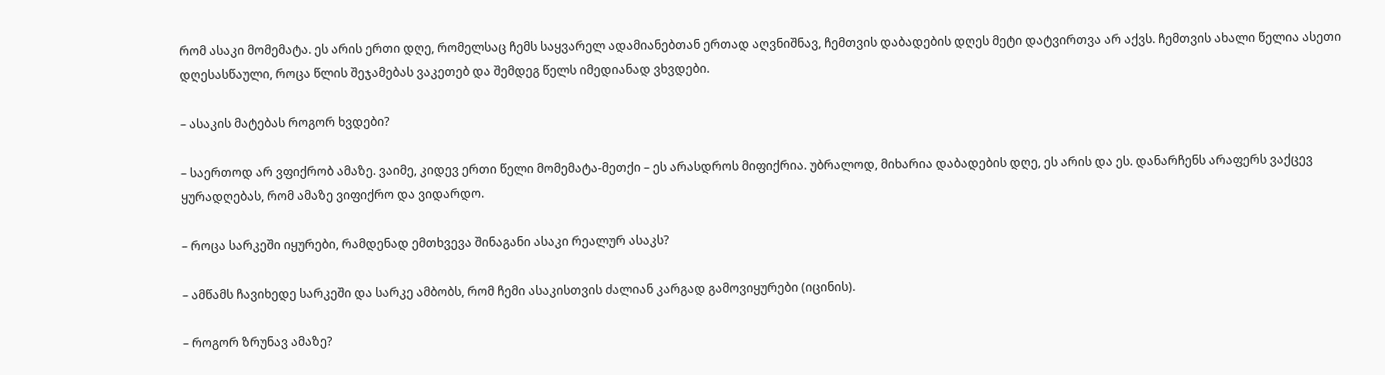რომ ასაკი მომემატა. ეს არის ერთი დღე, რომელსაც ჩემს საყვარელ ადამიანებთან ერთად აღვნიშნავ, ჩემთვის დაბადების დღეს მეტი დატვირთვა არ აქვს. ჩემთვის ახალი წელია ასეთი დღესასწაული, როცა წლის შეჯამებას ვაკეთებ და შემდეგ წელს იმედიანად ვხვდები.

– ასაკის მატებას როგორ ხვდები?

– საერთოდ არ ვფიქრობ ამაზე. ვაიმე, კიდევ ერთი წელი მომემატა-მეთქი – ეს არასდროს მიფიქრია. უბრალოდ, მიხარია დაბადების დღე, ეს არის და ეს. დანარჩენს არაფერს ვაქცევ ყურადღებას, რომ ამაზე ვიფიქრო და ვიდარდო.

– როცა სარკეში იყურები, რამდენად ემთხვევა შინაგანი ასაკი რეალურ ასაკს?

– ამწამს ჩავიხედე სარკეში და სარკე ამბობს, რომ ჩემი ასაკისთვის ძალიან კარგად გამოვიყურები (იცინის).

– როგორ ზრუნავ ამაზე?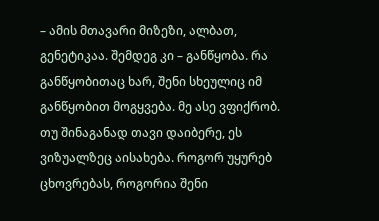– ამის მთავარი მიზეზი, ალბათ, გენეტიკაა. შემდეგ კი – განწყობა. რა განწყობითაც ხარ, შენი სხეულიც იმ განწყობით მოგყვება. მე ასე ვფიქრობ. თუ შინაგანად თავი დაიბერე, ეს ვიზუალზეც აისახება. როგორ უყურებ ცხოვრებას, როგორია შენი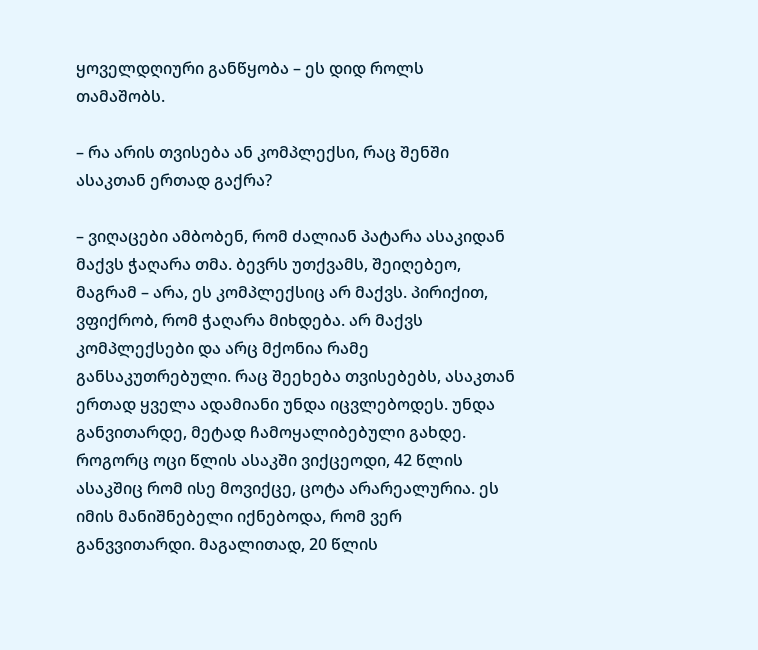ყოველდღიური განწყობა – ეს დიდ როლს თამაშობს.

– რა არის თვისება ან კომპლექსი, რაც შენში ასაკთან ერთად გაქრა?

– ვიღაცები ამბობენ, რომ ძალიან პატარა ასაკიდან მაქვს ჭაღარა თმა. ბევრს უთქვამს, შეიღებეო, მაგრამ – არა, ეს კომპლექსიც არ მაქვს. პირიქით, ვფიქრობ, რომ ჭაღარა მიხდება. არ მაქვს კომპლექსები და არც მქონია რამე განსაკუთრებული. რაც შეეხება თვისებებს, ასაკთან ერთად ყველა ადამიანი უნდა იცვლებოდეს. უნდა განვითარდე, მეტად ჩამოყალიბებული გახდე. როგორც ოცი წლის ასაკში ვიქცეოდი, 42 წლის ასაკშიც რომ ისე მოვიქცე, ცოტა არარეალურია. ეს იმის მანიშნებელი იქნებოდა, რომ ვერ განვვითარდი. მაგალითად, 20 წლის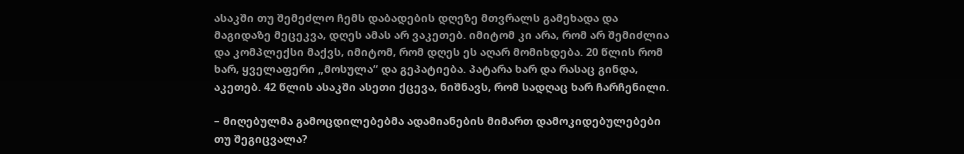ასაკში თუ შემეძლო ჩემს დაბადების დღეზე მთვრალს გამეხადა და მაგიდაზე მეცეკვა, დღეს ამას არ ვაკეთებ. იმიტომ კი არა, რომ არ შემიძლია და კომპლექსი მაქვს, იმიტომ, რომ დღეს ეს აღარ მომიხდება. 20 წლის რომ ხარ, ყველაფერი „მოსულა“ და გეპატიება. პატარა ხარ და რასაც გინდა, აკეთებ. 42 წლის ასაკში ასეთი ქცევა, ნიშნავს, რომ სადღაც ხარ ჩარჩენილი.

– მიღებულმა გამოცდილებებმა ადამიანების მიმართ დამოკიდებულებები თუ შეგიცვალა?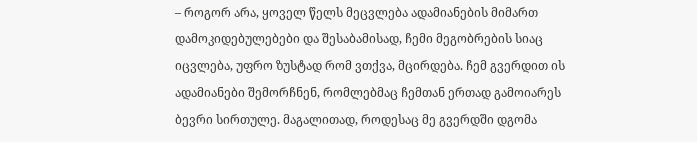– როგორ არა, ყოველ წელს მეცვლება ადამიანების მიმართ დამოკიდებულებები და შესაბამისად, ჩემი მეგობრების სიაც იცვლება, უფრო ზუსტად რომ ვთქვა, მცირდება. ჩემ გვერდით ის ადამიანები შემორჩნენ, რომლებმაც ჩემთან ერთად გამოიარეს ბევრი სირთულე. მაგალითად, როდესაც მე გვერდში დგომა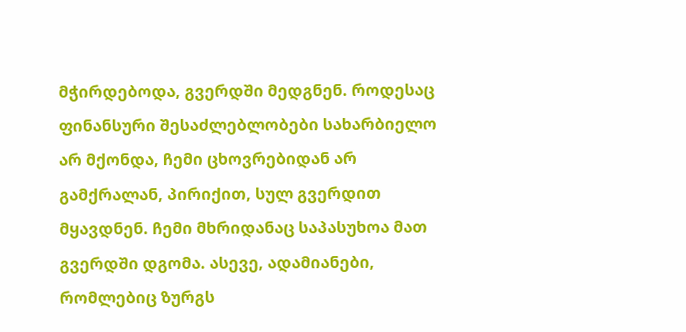მჭირდებოდა, გვერდში მედგნენ. როდესაც ფინანსური შესაძლებლობები სახარბიელო არ მქონდა, ჩემი ცხოვრებიდან არ გამქრალან, პირიქით, სულ გვერდით მყავდნენ. ჩემი მხრიდანაც საპასუხოა მათ გვერდში დგომა. ასევე, ადამიანები, რომლებიც ზურგს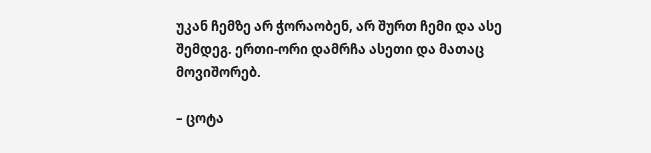უკან ჩემზე არ ჭორაობენ, არ შურთ ჩემი და ასე შემდეგ. ერთი-ორი დამრჩა ასეთი და მათაც მოვიშორებ.

– ცოტა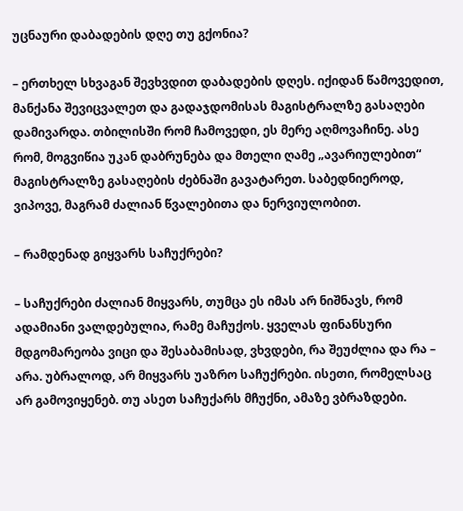უცნაური დაბადების დღე თუ გქონია?

– ერთხელ სხვაგან შევხვდით დაბადების დღეს. იქიდან წამოვედით, მანქანა შევიცვალეთ და გადაჯდომისას მაგისტრალზე გასაღები დამივარდა. თბილისში რომ ჩამოვედი, ეს მერე აღმოვაჩინე. ასე რომ, მოგვიწია უკან დაბრუნება და მთელი ღამე „ავარიულებით“ მაგისტრალზე გასაღების ძებნაში გავატარეთ. საბედნიეროდ, ვიპოვე, მაგრამ ძალიან წვალებითა და ნერვიულობით.

– რამდენად გიყვარს საჩუქრები?

– საჩუქრები ძალიან მიყვარს, თუმცა ეს იმას არ ნიშნავს, რომ ადამიანი ვალდებულია, რამე მაჩუქოს. ყველას ფინანსური მდგომარეობა ვიცი და შესაბამისად, ვხვდები, რა შეუძლია და რა – არა. უბრალოდ, არ მიყვარს უაზრო საჩუქრები. ისეთი, რომელსაც არ გამოვიყენებ. თუ ასეთ საჩუქარს მჩუქნი, ამაზე ვბრაზდები.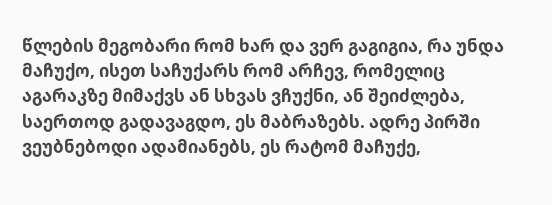წლების მეგობარი რომ ხარ და ვერ გაგიგია, რა უნდა მაჩუქო, ისეთ საჩუქარს რომ არჩევ, რომელიც აგარაკზე მიმაქვს ან სხვას ვჩუქნი, ან შეიძლება, საერთოდ გადავაგდო, ეს მაბრაზებს. ადრე პირში ვეუბნებოდი ადამიანებს, ეს რატომ მაჩუქე,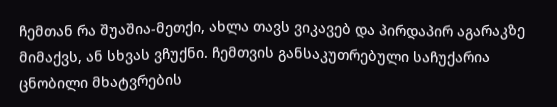ჩემთან რა შუაშია-მეთქი, ახლა თავს ვიკავებ და პირდაპირ აგარაკზე მიმაქვს, ან სხვას ვჩუქნი. ჩემთვის განსაკუთრებული საჩუქარია ცნობილი მხატვრების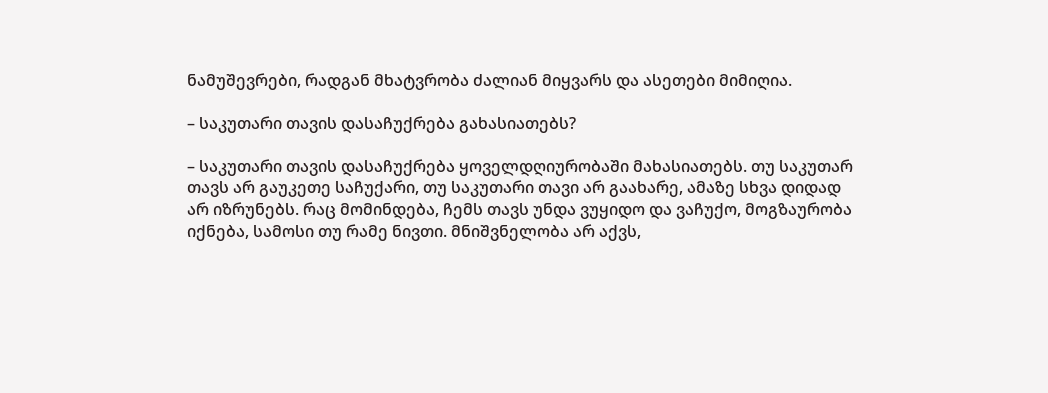ნამუშევრები, რადგან მხატვრობა ძალიან მიყვარს და ასეთები მიმიღია.

– საკუთარი თავის დასაჩუქრება გახასიათებს?

– საკუთარი თავის დასაჩუქრება ყოველდღიურობაში მახასიათებს. თუ საკუთარ თავს არ გაუკეთე საჩუქარი, თუ საკუთარი თავი არ გაახარე, ამაზე სხვა დიდად არ იზრუნებს. რაც მომინდება, ჩემს თავს უნდა ვუყიდო და ვაჩუქო, მოგზაურობა იქნება, სამოსი თუ რამე ნივთი. მნიშვნელობა არ აქვს,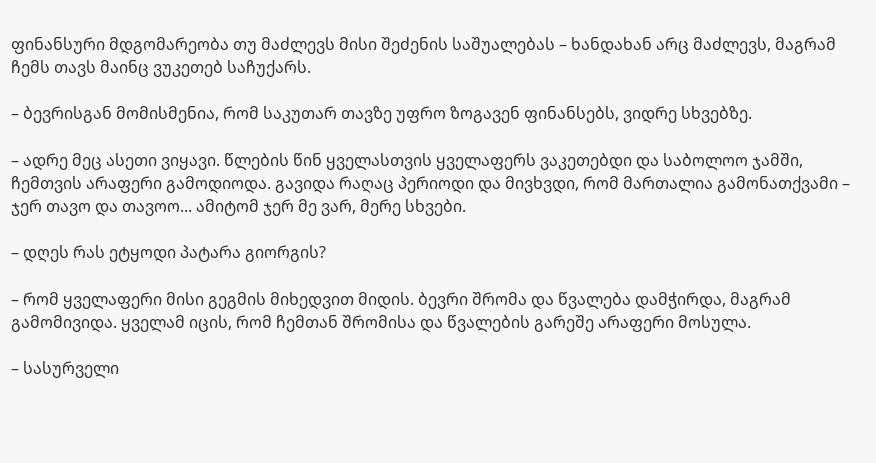ფინანსური მდგომარეობა თუ მაძლევს მისი შეძენის საშუალებას – ხანდახან არც მაძლევს, მაგრამ ჩემს თავს მაინც ვუკეთებ საჩუქარს.

– ბევრისგან მომისმენია, რომ საკუთარ თავზე უფრო ზოგავენ ფინანსებს, ვიდრე სხვებზე.

– ადრე მეც ასეთი ვიყავი. წლების წინ ყველასთვის ყველაფერს ვაკეთებდი და საბოლოო ჯამში, ჩემთვის არაფერი გამოდიოდა. გავიდა რაღაც პერიოდი და მივხვდი, რომ მართალია გამონათქვამი – ჯერ თავო და თავოო... ამიტომ ჯერ მე ვარ, მერე სხვები.

– დღეს რას ეტყოდი პატარა გიორგის?

– რომ ყველაფერი მისი გეგმის მიხედვით მიდის. ბევრი შრომა და წვალება დამჭირდა, მაგრამ გამომივიდა. ყველამ იცის, რომ ჩემთან შრომისა და წვალების გარეშე არაფერი მოსულა.

– სასურველი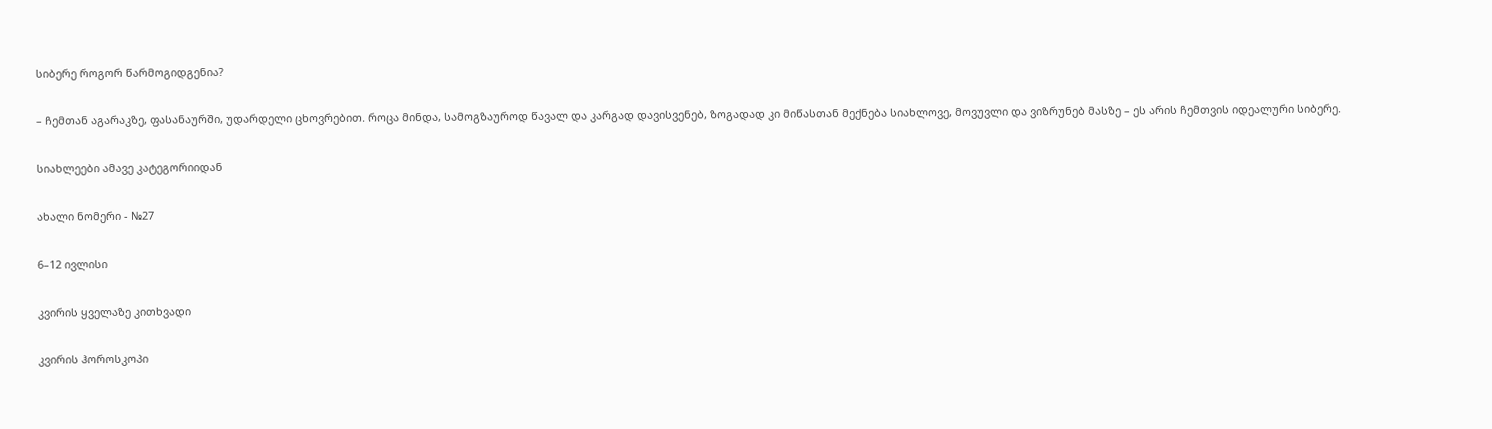სიბერე როგორ წარმოგიდგენია?

– ჩემთან აგარაკზე, ფასანაურში, უდარდელი ცხოვრებით. როცა მინდა, სამოგზაუროდ წავალ და კარგად დავისვენებ, ზოგადად კი მიწასთან მექნება სიახლოვე, მოვუვლი და ვიზრუნებ მასზე – ეს არის ჩემთვის იდეალური სიბერე.

სიახლეები ამავე კატეგორიიდან

ახალი ნომერი - №27

6–12 ივლისი

კვირის ყველაზე კითხვადი

კვირის ჰოროსკოპი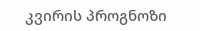კვირის პროგნოზი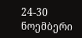24-30 ნოემბერი